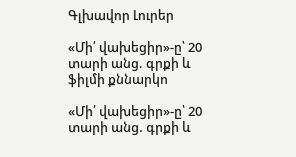Գլխավոր Լուրեր

«Մի՛ վախեցիր»-ը՝ 20 տարի անց. գրքի և ֆիլմի քննարկո

«Մի՛ վախեցիր»-ը՝ 20 տարի անց. գրքի և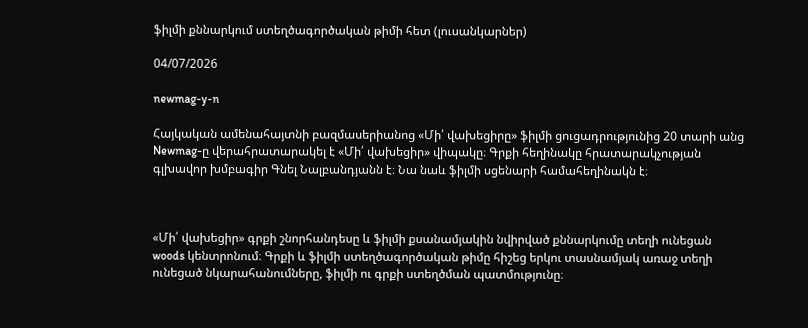ֆիլմի քննարկում ստեղծագործական թիմի հետ (լուսանկարներ)

04/07/2026

newmag-y-n

Հայկական ամենահայտնի բազմասերիանոց «Մի՛ վախեցիրը» ֆիլմի ցուցադրությունից 20 տարի անց Newmag-ը վերահրատարակել է «Մի՛ վախեցիր» վիպակը։ Գրքի հեղինակը հրատարակչության գլխավոր խմբագիր Գնել Նալբանդյանն է։ Նա նաև ֆիլմի սցենարի համահեղինակն է։



«Մի՛ վախեցիր» գրքի շնորհանդեսը և ֆիլմի քսանամյակին նվիրված քննարկումը տեղի ունեցան woods կենտրոնում։ Գրքի և ֆիլմի ստեղծագործական թիմը հիշեց երկու տասնամյակ առաջ տեղի ունեցած նկարահանումները, ֆիլմի ու գրքի ստեղծման պատմությունը։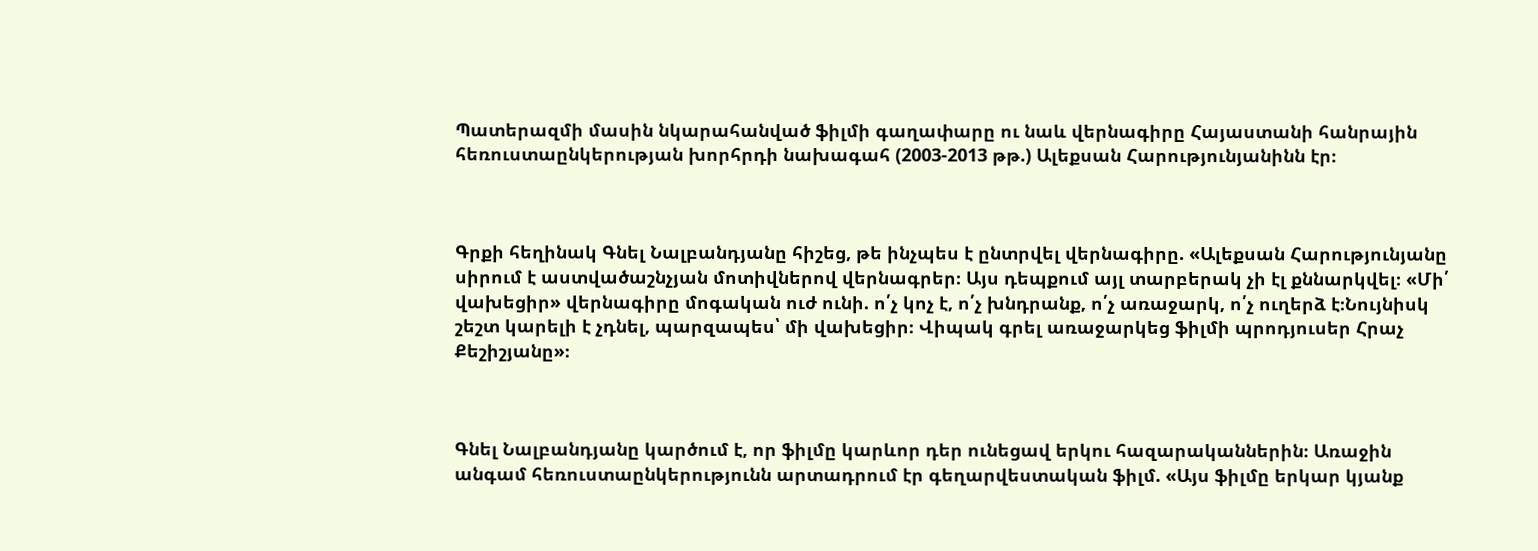Պատերազմի մասին նկարահանված ֆիլմի գաղափարը ու նաև վերնագիրը Հայաստանի հանրային հեռուստաընկերության խորհրդի նախագահ (2003-2013 թթ.) Ալեքսան Հարությունյանինն էր։



Գրքի հեղինակ Գնել Նալբանդյանը հիշեց, թե ինչպես է ընտրվել վերնագիրը. «Ալեքսան Հարությունյանը սիրում է աստվածաշնչյան մոտիվներով վերնագրեր։ Այս դեպքում այլ տարբերակ չի էլ քննարկվել։ «Մի՛ վախեցիր» վերնագիրը մոգական ուժ ունի. ո՛չ կոչ է, ո՛չ խնդրանք, ո՛չ առաջարկ, ո՛չ ուղերձ է։Նույնիսկ շեշտ կարելի է չդնել, պարզապես՝ մի վախեցիր։ Վիպակ գրել առաջարկեց ֆիլմի պրոդյուսեր Հրաչ Քեշիշյանը»։



Գնել Նալբանդյանը կարծում է, որ ֆիլմը կարևոր դեր ունեցավ երկու հազարականներին։ Առաջին անգամ հեռուստաընկերությունն արտադրում էր գեղարվեստական ֆիլմ. «Այս ֆիլմը երկար կյանք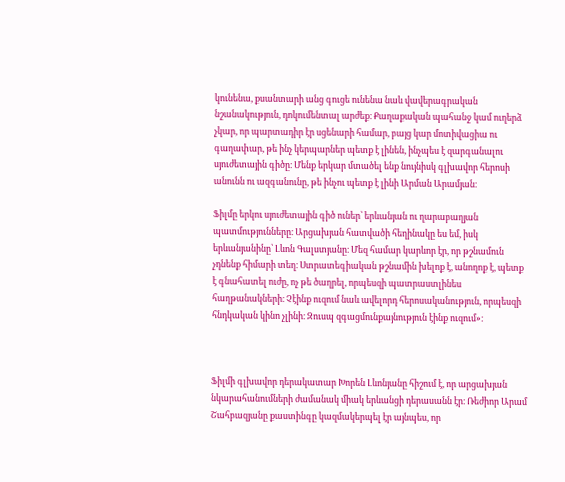կունենա, քսանտարի անց գուցե ունենա նաև վավերագրական նշանակություն, դոկումենտալ արժեք։ Քաղաքական պահանջ կամ ուղերձ չկար, որ պարտադիր էր սցենարի համար, բայց կար մոտիվացիա ու գաղափար, թե ինչ կերպարներ պետք է լինեն, ինչպես է զարգանալու սյուժետային գիծը։ Մենք երկար մտածել ենք նույնիսկ գլխավոր հերոսի անունն ու ազգանունը, թե ինչու պետք է լինի Արման Արամյան։

Ֆիլմը երկու սյուժետային գիծ ուներ՝ երևանյան ու ղարաբաղյան պատմությունները։ Արցախյան հատվածի հեղինակը ես եմ, իսկ երևանյանինը՝ Լևոն Գալստյանը։ Մեզ համար կարևոր էր, որ թշնամուն չդնենք հիմարի տեղ։ Ստրատեգիական թշնամին խելոք է, անողոք է, պետք է գնահատել ուժը, ոչ թե ծաղրել, որպեսզի պատրաստլինես հաղթանակների։ Չէինք ուզում նաև ավելորդ հերոսականություն, որպեսզի հնդկական կինո չլինի։ Զուսպ զգացմունքայնություն էինք ուզում»։



Ֆիլմի գլխավոր դերակատար Խորեն Լևոնյանը հիշում է, որ արցախյան նկարահանումների ժամանակ միակ երևանցի դերասանն էր։ Ռեժիոր Արամ Շահբազյանը քաստինգը կազմակերպել էր այնպես, որ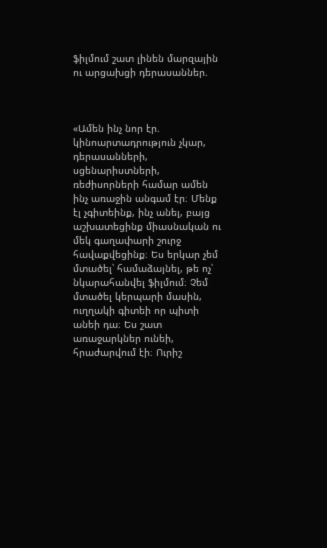ֆիլմում շատ լինեն մարզային ու արցախցի դերասաններ.



«Ամեն ինչ նոր էր. կինոարտադրություն չկար, դերասանների, սցենարիստների, ռեժիսորների համար ամեն ինչ առաջին անգամ էր։ Մենք էլ չգիտեինք, ինչ անել, բայց աշխատեցինք միասնական ու մեկ գաղափարի շուրջ հավաքվեցինք։ Ես երկար չեմ մտածել՝ համաձայնել, թե ոչ՝ նկարահանվել ֆիլմում։ Չեմ մտածել կերպարի մասին, ուղղակի գիտեի որ պիտի անեի դա։ Ես շատ առաջարկներ ունեի, հրաժարվում էի։ Ուրիշ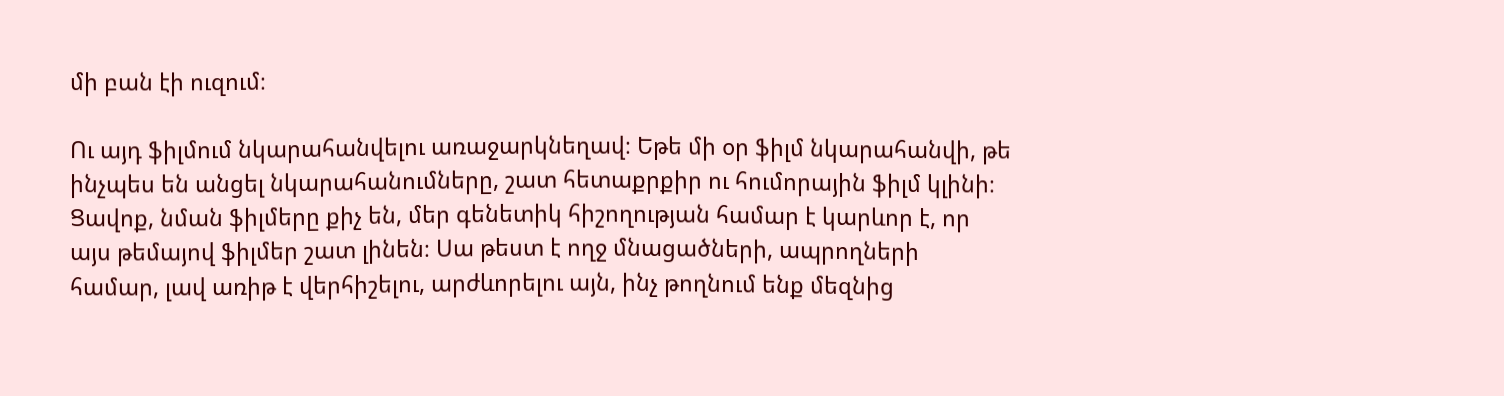մի բան էի ուզում։

Ու այդ ֆիլմում նկարահանվելու առաջարկնեղավ։ Եթե մի օր ֆիլմ նկարահանվի, թե ինչպես են անցել նկարահանումները, շատ հետաքրքիր ու հումորային ֆիլմ կլինի։ Ցավոք, նման ֆիլմերը քիչ են, մեր գենետիկ հիշողության համար է կարևոր է, որ այս թեմայով ֆիլմեր շատ լինեն։ Սա թեստ է ողջ մնացածների, ապրողների համար, լավ առիթ է վերհիշելու, արժևորելու այն, ինչ թողնում ենք մեզնից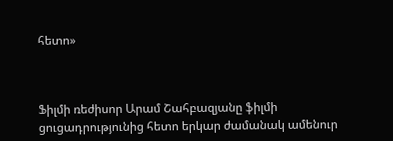հետո»



Ֆիլմի ռեժիսոր Արամ Շահբազյանը ֆիլմի ցուցադրությունից հետո երկար ժամանակ ամենուր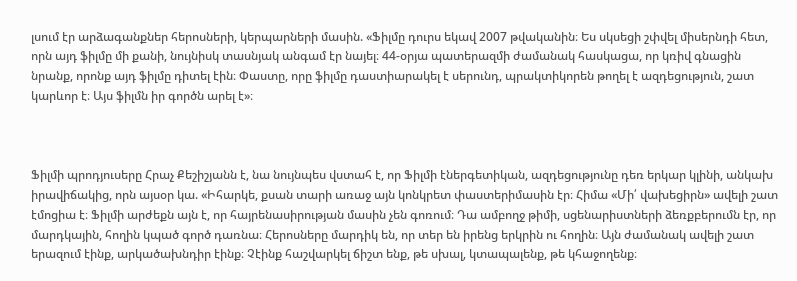լսում էր արձագանքներ հերոսների, կերպարների մասին. «Ֆիլմը դուրս եկավ 2007 թվականին։ Ես սկսեցի շփվել միսերնդի հետ, որն այդ ֆիլմը մի քանի, նույնիսկ տասնյակ անգամ էր նայել։ 44-օրյա պատերազմի ժամանակ հասկացա, որ կռիվ գնացին նրանք, որոնք այդ ֆիլմը դիտել էին։ Փաստը, որը ֆիլմը դաստիարակել է սերունդ, պրակտիկորեն թողել է ազդեցություն, շատ կարևոր է։ Այս ֆիլմն իր գործն արել է»։



Ֆիլմի պրոդյուսերը Հրաչ Քեշիշյանն է, նա նույնպես վստահ է, որ Ֆիլմի էներգետիկան, ազդեցությունը դեռ երկար կլինի, անկախ իրավիճակից, որն այսօր կա. «Իհարկե, քսան տարի առաջ այն կոնկրետ փաստերիմասին էր։ Հիմա «Մի՛ վախեցիրն» ավելի շատ էմոցիա է։ Ֆիլմի արժեքն այն է, որ հայրենասիրության մասին չեն գոռում։ Դա ամբողջ թիմի, սցենարիստների ձեռքբերումն էր, որ մարդկային, հողին կպած գործ դառնա։ Հերոսները մարդիկ են, որ տեր են իրենց երկրին ու հողին։ Այն ժամանակ ավելի շատ երազում էինք, արկածախնդիր էինք։ Չէինք հաշվարկել ճիշտ ենք, թե սխալ, կտապալենք, թե կհաջողենք։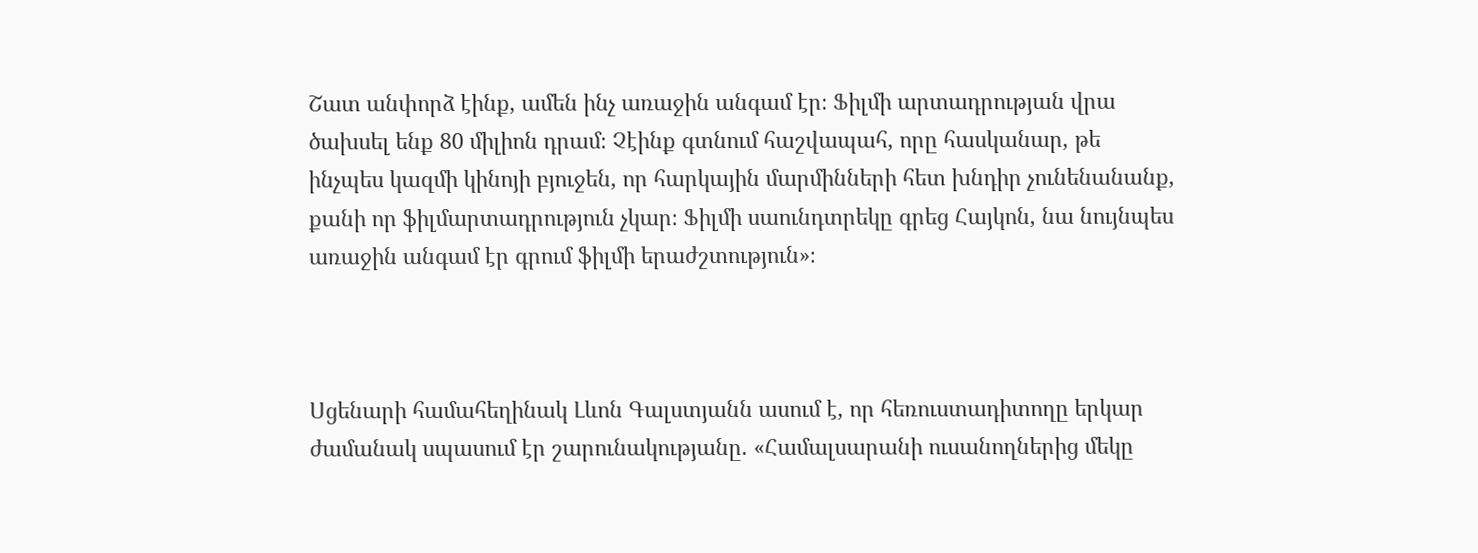Շատ անփորձ էինք, ամեն ինչ առաջին անգամ էր։ Ֆիլմի արտադրության վրա ծախսել ենք 80 միլիոն դրամ։ Չէինք գտնում հաշվապահ, որը հասկանար, թե ինչպես կազմի կինոյի բյուջեն, որ հարկային մարմինների հետ խնդիր չունենանանք, քանի որ ֆիլմարտադրություն չկար։ Ֆիլմի սաունդտրեկը գրեց Հայկոն, նա նույնպես առաջին անգամ էր գրում ֆիլմի երաժշտություն»։



Սցենարի համահեղինակ Լևոն Գալստյանն ասում է, որ հեռուստադիտողը երկար ժամանակ սպասում էր շարունակությանը. «Համալսարանի ուսանողներից մեկը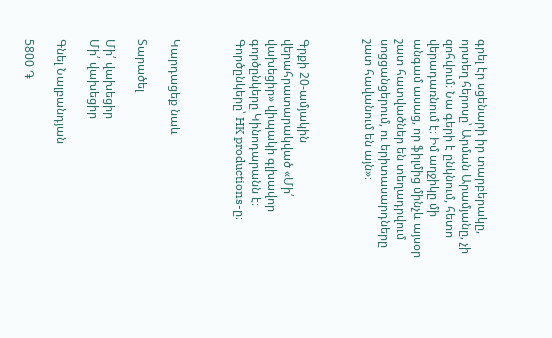գրել էր սցենարի իր տարբերակը, որտեղ հերոսը՝ Արման Արամյանը, չի զոհվում։ Նա գերի է ընկնում, հետո վերադառնում է։ Իմ աղջիկը մի անգամ ասաց, որ ֆիլմից մինչև այսօր շատ հատվածներ են տեղադրվում սոցցանցերում, ու երիտասարդները շատ հավանում են այն»։



Գրքի 20-ամյակին վերահրատարակված «Մի՛ վախեցիր» վիպակի գլխավոր գործընկերը Կինոդարանն է։ Գործընկերը՝ HK productions-ը։



Կարդացեք նաև

Տարածել

Մի՛ վախեցիր
Մի՛ վախեցիր

Գնել Նալբանդյան

5800 ֏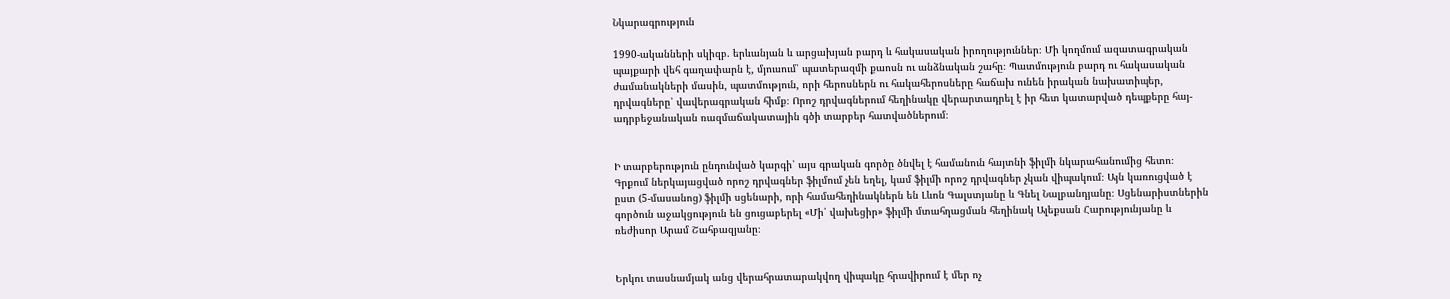Նկարագրություն

1990-ականների սկիզբ. երևանյան և արցախյան բարդ և հակասական իրողություններ։ Մի կողմում ազատագրական պայքարի վեհ գաղափարն է, մյուսում՝ պատերազմի քաոսն ու անձնական շահը։ Պատմություն բարդ ու հակասական ժամանակների մասին, պատմություն, որի հերոսներն ու հակահերոսները հաճախ ունեն իրական նախատիպեր, դրվագները՝ վավերագրական հիմք։ Որոշ դրվագներում հեղինակը վերարտադրել է իր հետ կատարված դեպքերը հայ-ադրբեջանական ռազմաճակատային գծի տարբեր հատվածներում։


Ի տարբերություն ընդունված կարգի՝ այս գրական գործը ծնվել է համանուն հայտնի ֆիլմի նկարահանումից հետո։ Գրքում ներկայացված որոշ դրվագներ ֆիլմում չեն եղել, կամ ֆիլմի որոշ դրվագներ չկան վիպակում։ Այն կառուցված է ըստ (5-մասանոց) ֆիլմի սցենարի, որի համահեղինակներն են Լևոն Գալստյանը և Գնել Նալբանդյանը։ Սցենարիստներին գործուն աջակցություն են ցուցաբերել «Մի՛ վախեցիր» ֆիլմի մտահղացման հեղինակ Ալեքսան Հարությունյանը և ռեժիսոր Արամ Շահբազյանը։


Երկու տասնամյակ անց վերահրատարակվող վիպակը հրավիրում է մեր ոչ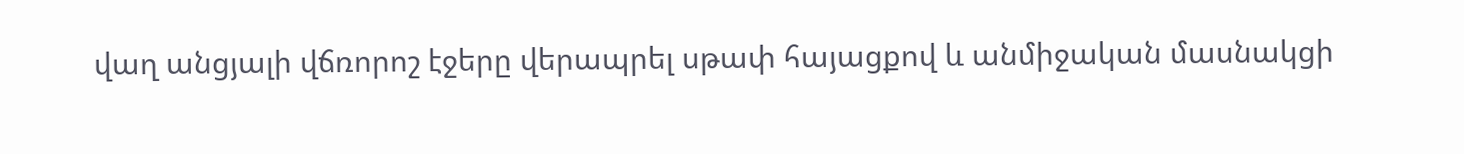վաղ անցյալի վճռորոշ էջերը վերապրել սթափ հայացքով և անմիջական մասնակցի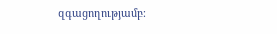զգացողությամբ։